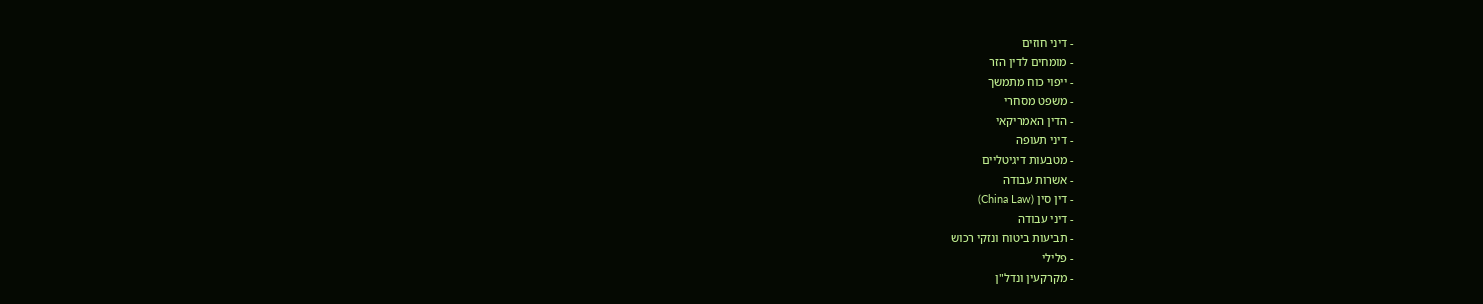- דיני חוזים
- מומחים לדין הזר
- ייפוי כוח מתמשך
- משפט מסחרי
- הדין האמריקאי
- דיני תעופה
- מטבעות דיגיטליים
- אשרות עבודה
- דין סין (China Law)
- דיני עבודה
- תביעות ביטוח ונזקי רכוש
- פלילי
- מקרקעין ונדל"ן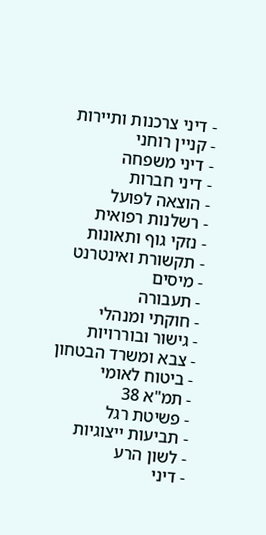- דיני צרכנות ותיירות
- קניין רוחני
- דיני משפחה
- דיני חברות
- הוצאה לפועל
- רשלנות רפואית
- נזקי גוף ותאונות
- תקשורת ואינטרנט
- מיסים
- תעבורה
- חוקתי ומנהלי
- גישור ובוררויות
- צבא ומשרד הבטחון
- ביטוח לאומי
- תמ"א 38
- פשיטת רגל
- תביעות ייצוגיות
- לשון הרע
- דיני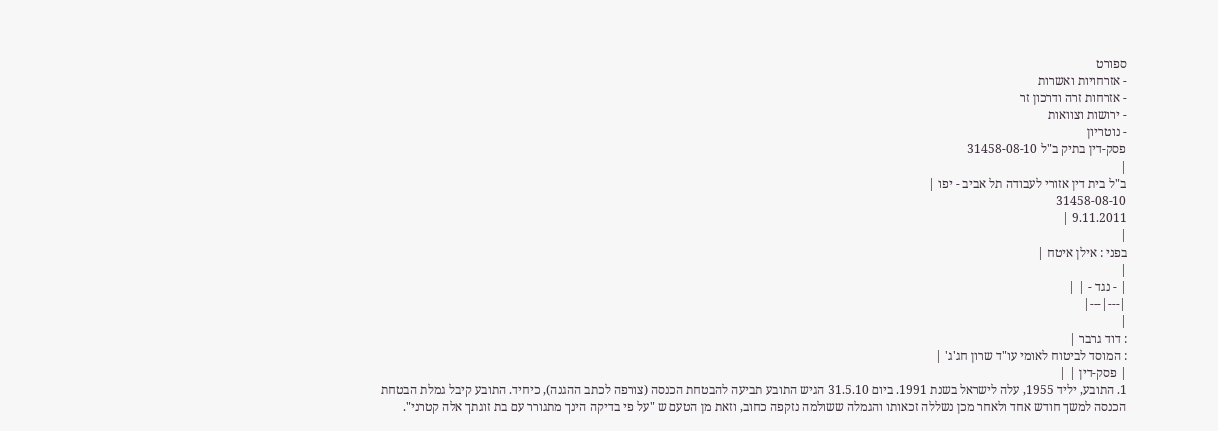ספורט
- אזרחויות ואשרות
- אזרחות זרה ודרכון זר
- ירושות וצוואות
- נוטריון
פסק-דין בתיק ב"ל 31458-08-10
|
ב"ל בית דין אזורי לעבודה תל אביב - יפו |
31458-08-10
9.11.2011 |
|
בפני : אילן איטח |
|
| - נגד - | |
|---|---|
|
: דוד גרבר |
: המוסד לביטוח לאומי עו"ד שרון חג'ג' |
| פסק-דין | |
1. התובע, יליד 1955, עלה לישראל בשנת 1991. ביום 31.5.10 הגיש התובע תביעה להבטחת הכנסה (צורפה לכתב ההגנה), כיחיד. התובע קיבל גמלת הבטחת הכנסה למשך חודש אחד ולאחר מכן נשללה זכאותו והגמלה ששולמה נזקפה כחוב, וזאת מן הטעם ש "על פי בדיקה הינך מתגורר עם בת זוגתך אלה קטרני".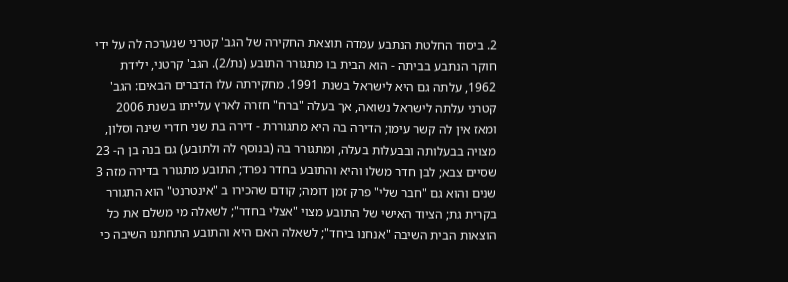2. ביסוד החלטת הנתבע עמדה תוצאת החקירה של הגב' קטרני שנערכה לה על ידי חוקר הנתבע בביתה - הוא הבית בו מתגורר התובע (נת/2). הגב' קרטני, ילידת 1962, עלתה גם היא לישראל בשנת 1991. מחקירתה עלו הדברים הבאים: הגב' קטרני עלתה לישראל נשואה, אך בעלה "ברח" חזרה לארץ עלייתו בשנת 2006 ומאז אין לה קשר עימו; הדירה בה היא מתגוררת - דירה בת שני חדרי שינה וסלון, מצויה בבעלותה ובבעלות בעלה, ומתגורר בה (בנוסף לה ולתובע) גם בנה בן ה- 23 שסיים צבא; לבן חדר משלו והיא והתובע בחדר נפרד; התובע מתגורר בדירה מזה 3 שנים והוא גם "חבר שלי" פרק זמן דומה; קודם שהכירו ב "אינטרנט" הוא התגורר בקרית גת; הציוד האישי של התובע מצוי "אצלי בחדר"; לשאלה מי משלם את כל הוצאות הבית השיבה "אנחנו ביחד"; לשאלה האם היא והתובע התחתנו השיבה כי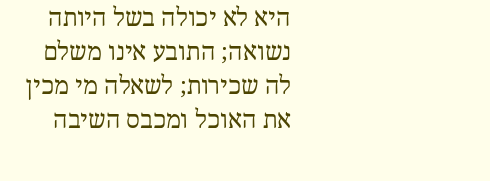היא לא יכולה בשל היותה נשואה; התובע אינו משלם לה שכירות; לשאלה מי מכין את האוכל ומכבס השיבה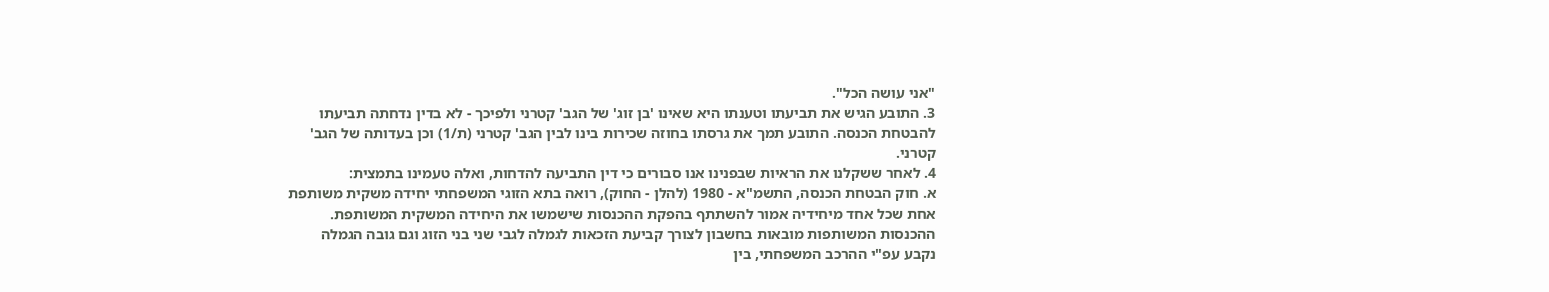"אני עושה הכל".
3. התובע הגיש את תביעתו וטענתו היא שאינו 'בן זוג' של הגב' קטרני ולפיכך - לא בדין נדחתה תביעתו להבטחת הכנסה. התובע תמך את גרסתו בחוזה שכירות בינו לבין הגב' קטרני (ת/1) וכן בעדותה של הגב' קטרני.
4. לאחר ששקלנו את הראיות שבפנינו אנו סבורים כי דין התביעה להדחות, ואלה טעמינו בתמצית:
א. חוק הבטחת הכנסה, התשמ"א - 1980 (להלן - החוק), רואה בתא הזוגי המשפחתי יחידה משקית משותפת אחת שכל אחד מיחידיה אמור להשתתף בהפקת ההכנסות שישמשו את היחידה המשקית המשותפת. ההכנסות המשותפות מובאות בחשבון לצורך קביעת הזכאות לגמלה לגבי שני בני הזוג וגם גובה הגמלה נקבע עפ"י ההרכב המשפחתי, בין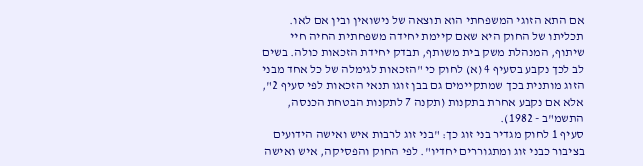אם התא הזוגי המשפחתי הוא תוצאה של נישואין ובין אם לאו. תכליתו של החוק היא שאם קיימת יחידה משפחתית החיה חיי שיתוף, המנהלת משק בית משותף, תבדק יחידת הזכאות כולה. בשים לב לכך נקבע בסעיף 4 (א) לחוק כי "הזכאות לגימלה של כל אחד מבני הזוג מותנית בכך שמתקיימים גם בבן זוגו תנאי הזכאות לפי סעיף 2", אלא אם נקבע אחרת בתקנות (תקנה 7 לתקנות הבטחת הכנסה, התשמ"ב - 1982).
סעיף 1 לחוק מגדיר בני זוג כך: "בני זוג לרבות איש ואישה הידועים בציבור כבני זוג ומתגוררים יחדיו". לפי החוק והפסיקה, איש ואישה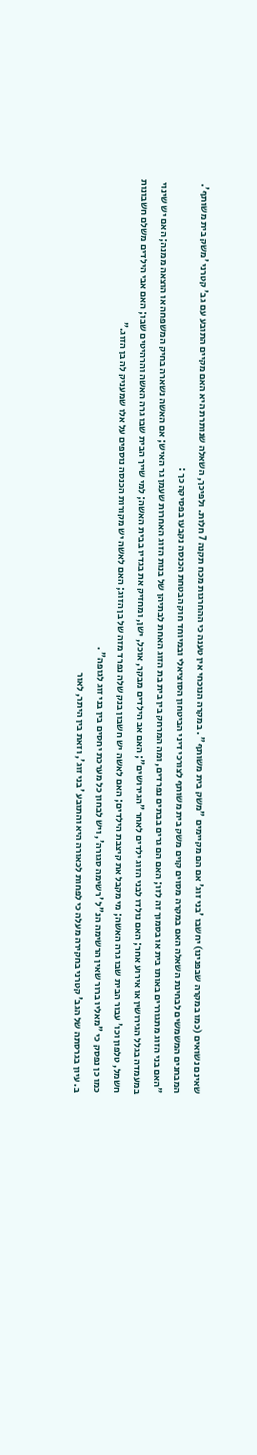שאינם נשואים (כמו במקרה שבפנינו) יחשבו 'בני זוג' אם הם מקיימים "משק בית משותף" . במקרה הנוכחי אין טענה כי ההחרגות מכח תקנה 7 חלות. ולפיכך, השאלה שנותרת היא האם מקיים התובע עם גב' קטרני 'משק בית משותף'.
המבחנים המשמשים לבחינת השאלה האם במקרה מסוים קוים משק בית משותף לצורכי דיני הביטחון הסוציאלי ובמיוחד חוק הבטחת הכנסה נקבעו בפסיקה כך :
"האם בני הזוג מתגוררים באותו בית או בסמוך זה לזו; האם הם גרים בבתים נפרדים, ומה המרחק בין בית בת הזוג האחת לבתיהן של בנות הזוג האחרות שעמן גר האיש; אם האשה נשארה בחיק המשפחה או הוצאה ממנה; האם יש שינוי במעמדה בגלל הגירושין או אירוע אחר; האם נולדו לבני הזוג ילדים לאחר "הגירושים"; האם אב הילדים מבקר, אוכל, ישן, ומחזיק את בגדיו בבית האשה; למי שייך הבית שבו גרה האשה והרהיטים שבו; האם אבי הילדים משלם חשבונות חשמל, טלפון וכו' עבור הבית שבו גרה האשה; מי מקבל את קיצבת הילדים; האם לאשה יש חשבון בנק שלה נפרד מזה של בן הזוג; האם לאשה יש מקורות הכנסה נוספים על אלו שמעניק לה בן הזוג."
כמו כן נפסק כי "מאליו ברור שאין הרשימה הנ"ל 'רשימה סגורה', ויש לבחון כל מערכת יחסים בין בני זוג לגופה" .
ב. עיון בגרסתה של הגב' קטרני בחקירה מעלה כי לפחות לכאורה היא והתובע 'בני זוג', וזאת בין היתר, לאור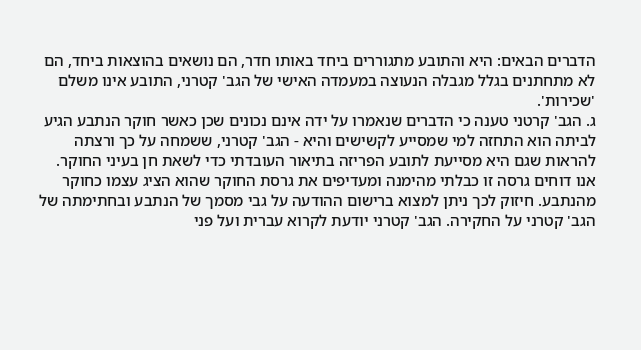הדברים הבאים: היא והתובע מתגוררים ביחד באותו חדר, הם נושאים בהוצאות ביחד, הם לא מתחתנים בגלל מגבלה הנעוצה במעמדה האישי של הגב' קטרני, התובע אינו משלם 'שכירות'.
ג. הגב' קרטני טענה כי הדברים שנאמרו על ידה אינם נכונים שכן כאשר חוקר הנתבע הגיע לביתה הוא התחזה למי שמסייע לקשישים והיא - הגב' קטרני, ששמחה על כך ורצתה להראות שגם היא מסייעת לתובע הפריזה בתיאור העובדתי כדי לשאת חן בעיני החוקר. אנו דוחים גרסה זו כבלתי מהימנה ומעדיפים את גרסת החוקר שהוא הציג עצמו כחוקר מהנתבע. חיזוק לכך ניתן למצוא ברישום ההודעה על גבי מסמך של הנתבע ובחתימתה של הגב' קטרני על החקירה. הגב' קטרני יודעת לקרוא עברית ועל פני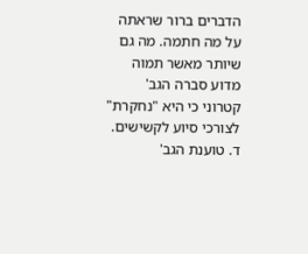הדברים ברור שראתה על מה חתמה. מה גם שיותר מאשר תמוה מדוע סברה הגב' קטרוני כי היא "נחקרת" לצורכי סיוע לקשישים.
ד. טוענת הגב'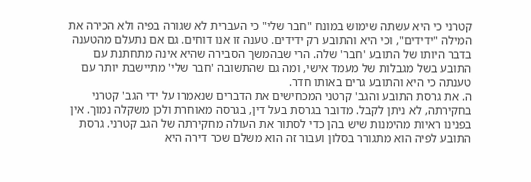קטרני כי היא עשתה שימוש במונח "חבר שלי" כי העברית לא שגורה בפיה ולא הכירה את המילה "ידידים", וכי היא והתובע רק ידידים. טענה זו אנו דוחים. גם אם נתעלם מהטענה בדבר היותו של התובע 'חבר' שלה. הרי שבהמשך הסבירה שהיא אינה מתחתנת עם התובע בשל מגבלות של מעמד אישי, ומה גם שהתשובה 'חבר שלי' מתיישבת יותר עם טענתה כי היא והתובע גרים באותו חדר.
ה. את גרסת התובע והגב' קרטני המכחישים את הדברים שנאמרו על ידי הגב' קטרני בחקירתה, לא ניתן לקבל. מדובר בגרסת בעל דין, בגרסה מאוחרת ולכן משקלה נמוך. אין בפנינו ראיות מהימנות שיש בהן כדי לסתור את העולה מחקירתה של הגב קטרני. גרסת התובע לפיה הוא מתגורר בסלון ועבור זה הוא משלם שכר דירה היא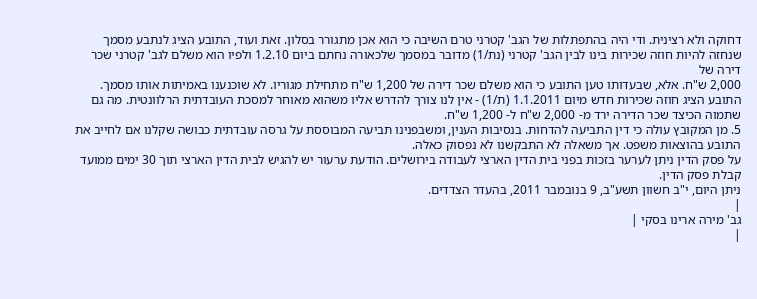דחוקה ולא רצינית. ודי היה בהתפתלות של הגב' קטרני טרם השיבה כי הוא אכן מתגורר בסלון. זאת ועוד, התובע הציג לנתבע מסמך שנחזה להיות חוזה שכירות בינו לבין הגב' קטרני (נת/1) מדובר במסמך שלכאורה נחתם ביום 1.2.10 ולפיו הוא משלם לגב' קטרני שכר דירה של
2,000 ש"ח. אלא, שבעדותו טען התובע כי הוא משלם שכר דירה של 1,200 ש"ח מתחילת מגוריו. לא שוכנענו באמיתות אותו מסמך. התובע הציג חוזה שכירות חדש מיום 1.1.2011 (ת/1) - אין לנו צורך להדרש אליו משהוא מאוחר למסכת העובדתית הרלוונטית. מה גם שתמוה הכיצד שכר הדירה ירד מ- 2,000 ש"ח ל- 1,200 ש"ח.
5. מן המקובץ עולה כי דין התביעה להדחות. בנסיבות הענין, ומשבפנינו תביעה המבוססת על גרסה עובדתית כבושה שקלנו אם לחייב את התובע בהוצאות משפט. אך משאלה לא התבקשנו לא נפסוק כאלה.
על פסק הדין ניתן לערער בזכות בפני בית הדין הארצי לעבודה בירושלים. הודעת ערעור יש להגיש לבית הדין הארצי תוך 30 ימים ממועד קבלת פסק הדין.
ניתן היום, י"ב חשוון תשע"ב, 9 בנובמבר 2011, בהעדר הצדדים.
|
גב' מירה ארינו בסקי |
|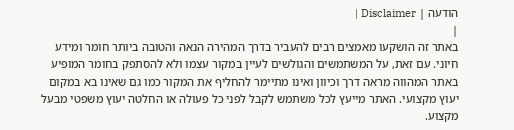הודעה | Disclaimer |
|
באתר זה הושקעו מאמצים רבים להעביר בדרך המהירה הנאה והטובה ביותר חומר ומידע חיוני. עם זאת, על המשתמשים והגולשים לעיין במקור עצמו ולא להסתפק בחומר המופיע באתר המהווה מראה דרך וכיוון ואינו מתיימר להחליף את המקור כמו גם שאינו בא במקום יעוץ מקצועי. האתר מייעץ לכל משתמש לקבל לפני כל פעולה או החלטה יעוץ משפטי מבעל מקצוע.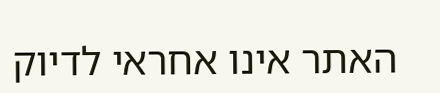האתר אינו אחראי לדיוק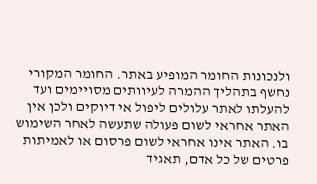ולנכונות החומר המופיע באתר. החומר המקורי נחשף בתהליך ההמרה לעיוותים מסויימים ועד להעלתו לאתר עלולים ליפול אי דיוקים ולכן אין האתר אחראי לשום פעולה שתעשה לאחר השימוש בו. האתר אינו אחראי לשום פרסום או לאמיתות פרטים של כל אדם, תאגיד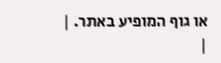או גוף המופיע באתר. |
|